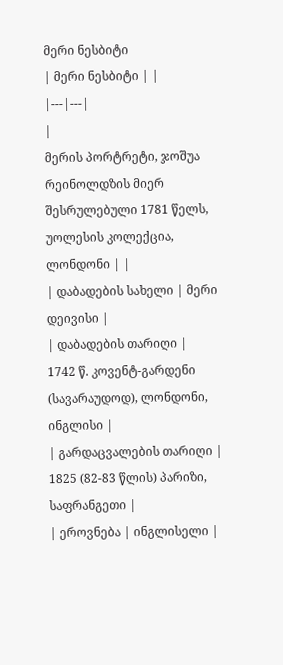მერი ნესბიტი
| მერი ნესბიტი | |
|---|---|
|
მერის პორტრეტი, ჯოშუა რეინოლდზის მიერ შესრულებული 1781 წელს, უოლესის კოლექცია, ლონდონი | |
| დაბადების სახელი | მერი დეივისი |
| დაბადების თარიღი |
1742 წ. კოვენტ-გარდენი (სავარაუდოდ), ლონდონი, ინგლისი |
| გარდაცვალების თარიღი |
1825 (82-83 წლის) პარიზი, საფრანგეთი |
| ეროვნება | ინგლისელი |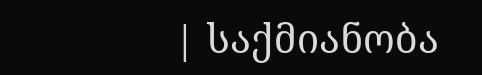| საქმიანობა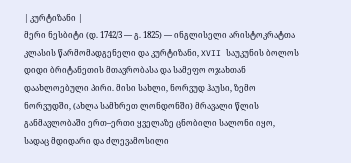| კურტიზანი |
მერი ნესბიტი (დ. 1742/3 — გ. 1825) — ინგლისელი არისტოკრატთა კლასის წარმომადგენელი და კურტიზანი, XVII საუკუნის ბოლოს დიდი ბრიტანეთის მთავრობასა და სამეფო ოჯახთან დაახლოებული პირი. მისი სახლი, ნორვუდ ჰაუსი, ზემო ნორვუდში, (ახლა სამხრეთ ლონდონში) მრავალი წლის განმავლობაში ერთ–ერთი ყველაზე ცნობილი სალონი იყო, სადაც მდიდარი და ძლევამოსილი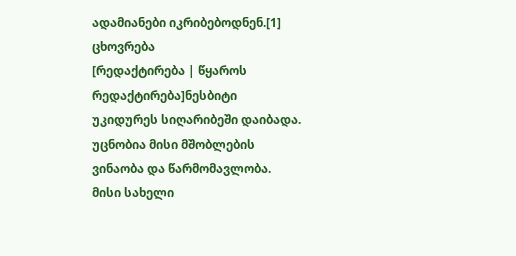ადამიანები იკრიბებოდნენ.[1]
ცხოვრება
[რედაქტირება | წყაროს რედაქტირება]ნესბიტი უკიდურეს სიღარიბეში დაიბადა. უცნობია მისი მშობლების ვინაობა და წარმომავლობა. მისი სახელი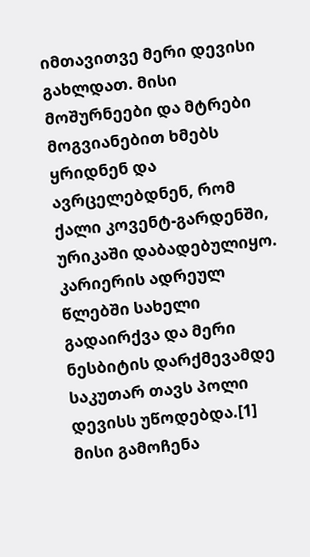იმთავითვე მერი დევისი გახლდათ. მისი მოშურნეები და მტრები მოგვიანებით ხმებს ყრიდნენ და ავრცელებდნენ, რომ ქალი კოვენტ-გარდენში, ურიკაში დაბადებულიყო. კარიერის ადრეულ წლებში სახელი გადაირქვა და მერი ნესბიტის დარქმევამდე საკუთარ თავს პოლი დევისს უწოდებდა.[1]
მისი გამოჩენა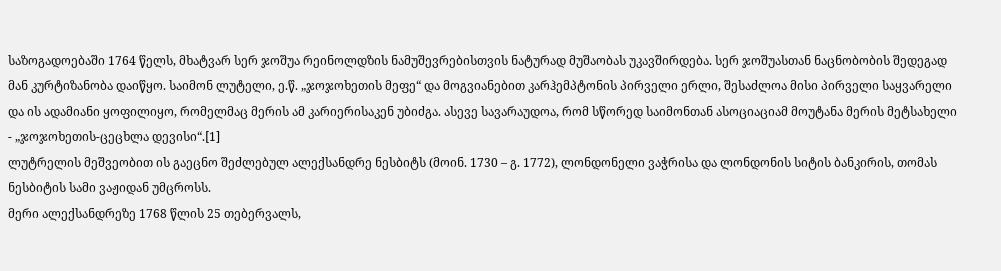საზოგადოებაში 1764 წელს, მხატვარ სერ ჯოშუა რეინოლდზის ნამუშევრებისთვის ნატურად მუშაობას უკავშირდება. სერ ჯოშუასთან ნაცნობობის შედეგად მან კურტიზანობა დაიწყო. საიმონ ლუტელი, ე.წ. „ჯოჯოხეთის მეფე“ და მოგვიანებით კარჰემპტონის პირველი ერლი, შესაძლოა მისი პირველი საყვარელი და ის ადამიანი ყოფილიყო, რომელმაც მერის ამ კარიერისაკენ უბიძგა. ასევე სავარაუდოა, რომ სწორედ საიმონთან ასოციაციამ მოუტანა მერის მეტსახელი - „ჯოჯოხეთის-ცეცხლა დევისი“.[1]
ლუტრელის მეშვეობით ის გაეცნო შეძლებულ ალექსანდრე ნესბიტს (მოინ. 1730 – გ. 1772), ლონდონელი ვაჭრისა და ლონდონის სიტის ბანკირის, თომას ნესბიტის სამი ვაჟიდან უმცროსს.
მერი ალექსანდრეზე 1768 წლის 25 თებერვალს,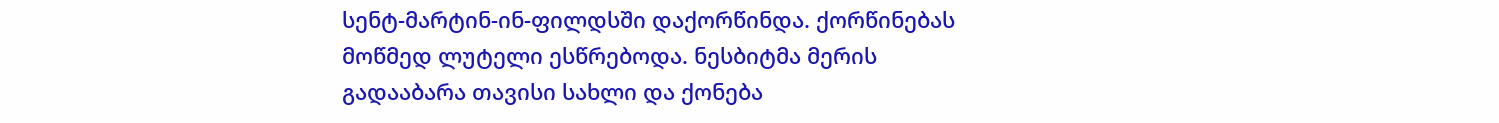სენტ-მარტინ-ინ-ფილდსში დაქორწინდა. ქორწინებას მოწმედ ლუტელი ესწრებოდა. ნესბიტმა მერის გადააბარა თავისი სახლი და ქონება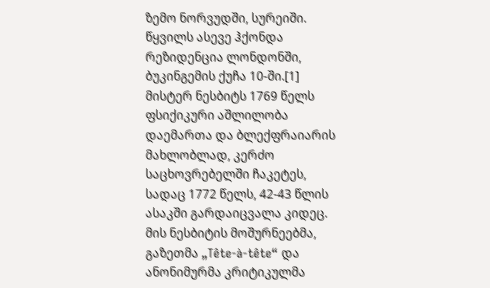ზემო ნორვუდში, სურეიში. წყვილს ასევე ჰქონდა რეზიდენცია ლონდონში, ბუკინგემის ქუჩა 10-ში.[1]
მისტერ ნესბიტს 1769 წელს ფსიქიკური აშლილობა დაემართა და ბლექფრაიარის მახლობლად, კერძო საცხოვრებელში ჩაკეტეს, სადაც 1772 წელს, 42-43 წლის ასაკში გარდაიცვალა კიდეც. მის ნესბიტის მოშურნეებმა, გაზეთმა „Tête-à-tête“ და ანონიმურმა კრიტიკულმა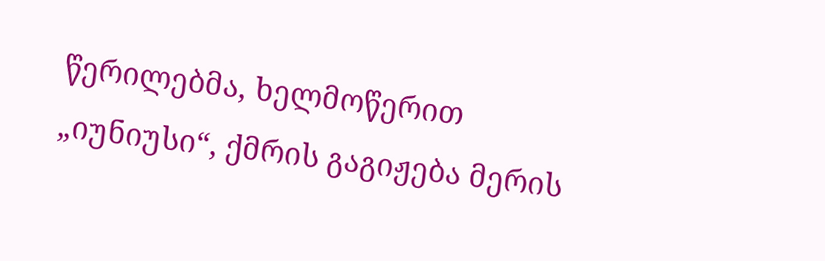წერილებმა, ხელმოწერით „იუნიუსი“, ქმრის გაგიჟება მერის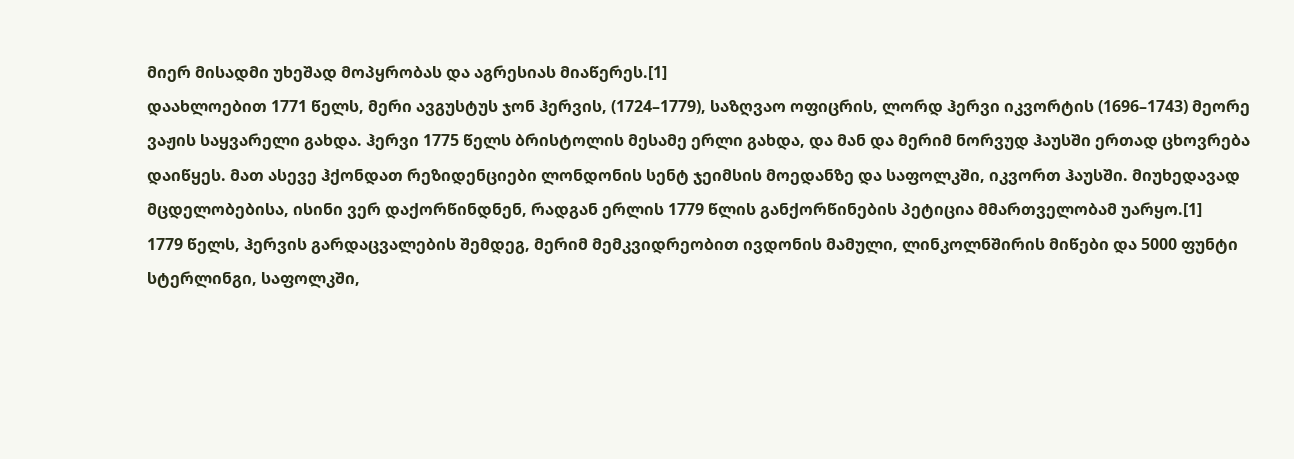მიერ მისადმი უხეშად მოპყრობას და აგრესიას მიაწერეს.[1]
დაახლოებით 1771 წელს, მერი ავგუსტუს ჯონ ჰერვის, (1724–1779), საზღვაო ოფიცრის, ლორდ ჰერვი იკვორტის (1696–1743) მეორე ვაჟის საყვარელი გახდა. ჰერვი 1775 წელს ბრისტოლის მესამე ერლი გახდა, და მან და მერიმ ნორვუდ ჰაუსში ერთად ცხოვრება დაიწყეს. მათ ასევე ჰქონდათ რეზიდენციები ლონდონის სენტ ჯეიმსის მოედანზე და საფოლკში, იკვორთ ჰაუსში. მიუხედავად მცდელობებისა, ისინი ვერ დაქორწინდნენ, რადგან ერლის 1779 წლის განქორწინების პეტიცია მმართველობამ უარყო.[1]
1779 წელს, ჰერვის გარდაცვალების შემდეგ, მერიმ მემკვიდრეობით ივდონის მამული, ლინკოლნშირის მიწები და 5000 ფუნტი სტერლინგი, საფოლკში,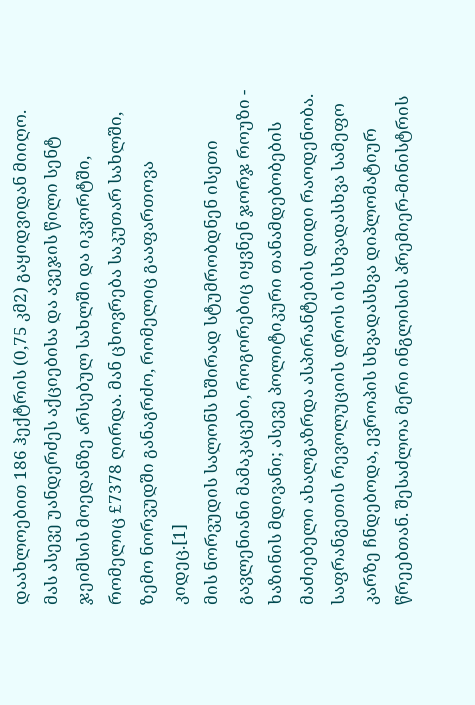დაახლოებით 186 ჰექტრის (0,75 კმ2) გაყიდვიდან მიიღო. მას ასევე უანდერძეს აქციებისა და ავეჯის წილი სენტ ჯეიმსის მოედანზე არსებულ სახლში და იკვორტში, რომელიც £7378 ღირდა. მან ცხოვრება საკუთარ სახლში, ზემო ნორვუდში განაგრძო, რომელიც გააფართოვა კიდეც.[1]
მის ნორვუდის სალონს ხშირად სტუმრობდნენ ისეთი გავლენიანი მამაკაცები, როგორებიც იყვნენ ჯორჯ როუზი - ხაზინის მდივანი; ასევე პოლიტიკური თანამდებობების მაძიებელი ახალგაზრდა ასპირანტების დიდი რაოდენობა. საფრანგეთის რევოლუციის დროს ის სხვადასხვა სამეფო კარზე ჩნდებოდა, ევროპის სხვადასხვა დიპლომატიურ წრეებთან. შესაძლოა მერი ინგლისის პრემიერ-მინისტრის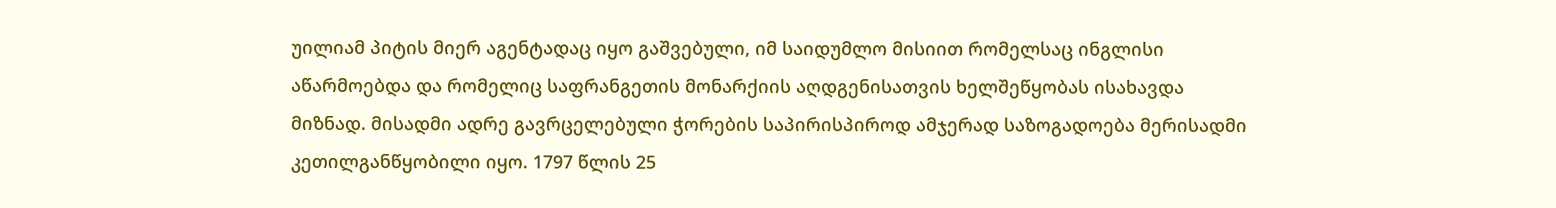უილიამ პიტის მიერ აგენტადაც იყო გაშვებული, იმ საიდუმლო მისიით რომელსაც ინგლისი აწარმოებდა და რომელიც საფრანგეთის მონარქიის აღდგენისათვის ხელშეწყობას ისახავდა მიზნად. მისადმი ადრე გავრცელებული ჭორების საპირისპიროდ ამჯერად საზოგადოება მერისადმი კეთილგანწყობილი იყო. 1797 წლის 25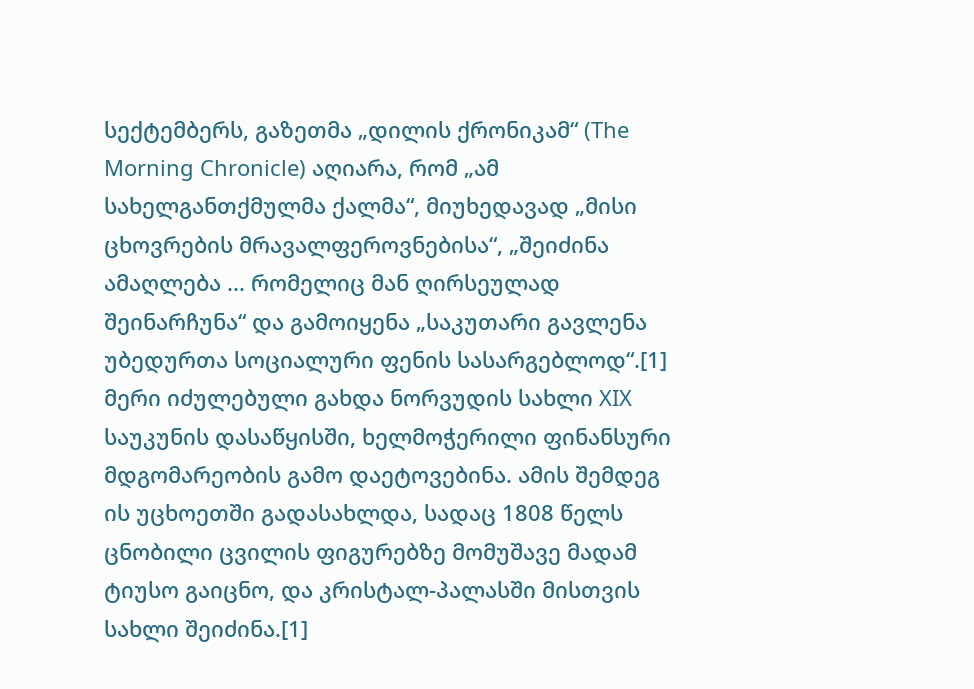სექტემბერს, გაზეთმა „დილის ქრონიკამ“ (The Morning Chronicle) აღიარა, რომ „ამ სახელგანთქმულმა ქალმა“, მიუხედავად „მისი ცხოვრების მრავალფეროვნებისა“, „შეიძინა ამაღლება ... რომელიც მან ღირსეულად შეინარჩუნა“ და გამოიყენა „საკუთარი გავლენა უბედურთა სოციალური ფენის სასარგებლოდ“.[1]
მერი იძულებული გახდა ნორვუდის სახლი XIX საუკუნის დასაწყისში, ხელმოჭერილი ფინანსური მდგომარეობის გამო დაეტოვებინა. ამის შემდეგ ის უცხოეთში გადასახლდა, სადაც 1808 წელს ცნობილი ცვილის ფიგურებზე მომუშავე მადამ ტიუსო გაიცნო, და კრისტალ-პალასში მისთვის სახლი შეიძინა.[1]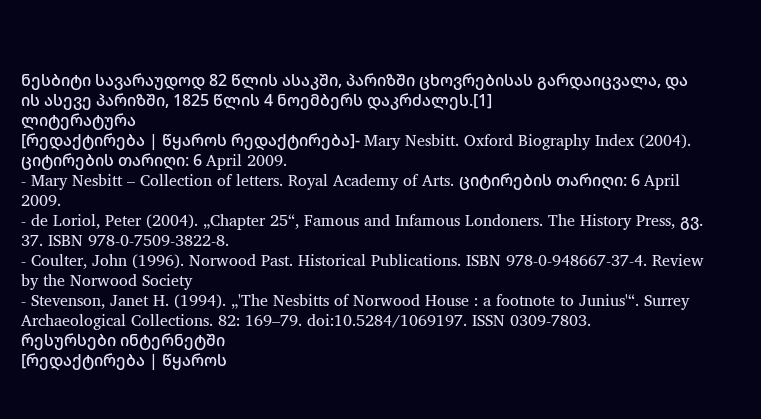ნესბიტი სავარაუდოდ 82 წლის ასაკში, პარიზში ცხოვრებისას გარდაიცვალა, და ის ასევე პარიზში, 1825 წლის 4 ნოემბერს დაკრძალეს.[1]
ლიტერატურა
[რედაქტირება | წყაროს რედაქტირება]- Mary Nesbitt. Oxford Biography Index (2004). ციტირების თარიღი: 6 April 2009.
- Mary Nesbitt – Collection of letters. Royal Academy of Arts. ციტირების თარიღი: 6 April 2009.
- de Loriol, Peter (2004). „Chapter 25“, Famous and Infamous Londoners. The History Press, გვ. 37. ISBN 978-0-7509-3822-8.
- Coulter, John (1996). Norwood Past. Historical Publications. ISBN 978-0-948667-37-4. Review by the Norwood Society
- Stevenson, Janet H. (1994). „'The Nesbitts of Norwood House : a footnote to Junius'“. Surrey Archaeological Collections. 82: 169–79. doi:10.5284/1069197. ISSN 0309-7803.
რესურსები ინტერნეტში
[რედაქტირება | წყაროს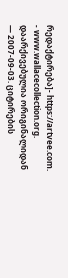რედაქტირება]- https://artvee.com.
- www.wallacecollection.org. დაარქივებულია ორიგინალიდან — 2007-09-03. ციტირების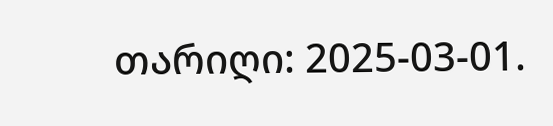თარიღი: 2025-03-01.